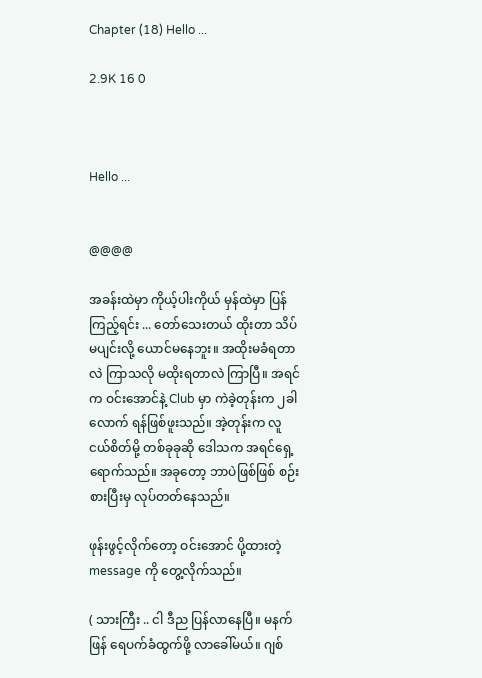Chapter (18) Hello ...

2.9K 16 0



Hello ...


@@@@

အခန်းထဲမှာ ကိုယ့်ပါးကိုယ် မှန်ထဲမှာ ပြန်ကြည့်ရင်း ... တော်သေးတယ် ထိုးတာ သိပ်မပျင်းလို့ ယောင်မနေဘူး။ အထိုးမခံရတာလဲ ကြာသလို မထိုးရတာလဲ ကြာပြီ။ အရင်က ဝင်းအောင်နဲ့ Club မှာ ကဲခဲ့တုန်းက ၂ခါလောက် ရန်ဖြစ်ဖူးသည်။ အဲ့တုန်းက လူငယ်စိတ်မို့ တစ်ခုခုဆို ဒေါသက အရင်ရှေ့ရောက်သည်။ အခုတော့ ဘာပဲဖြစ်ဖြစ် စဉ်းစားပြီးမှ လုပ်တတ်နေသည်။

ဖုန်းဖွင့်လိုက်တော့ ဝင်းအောင် ပို့ထားတဲ့ message ကို တွေ့လိုက်သည်။

( သားကြီး .. ငါ ဒီည ပြန်လာနေပြီ။ မနက်ဖြန် ရေပက်ခံထွက်ဖို့ လာခေါ်မယ်။ ဂျစ်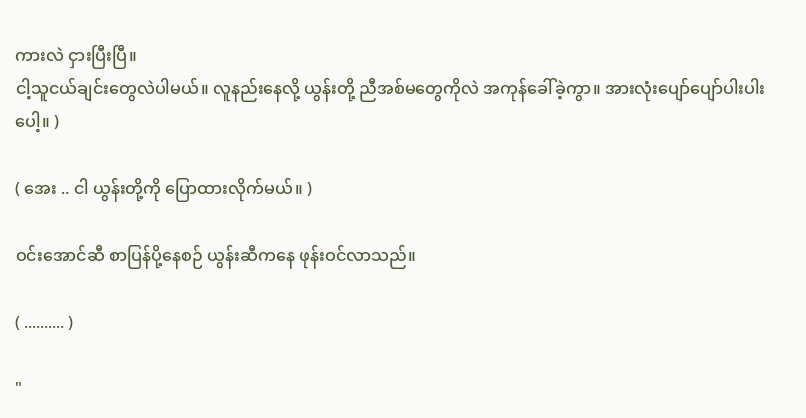ကားလဲ ငှားပြီးပြီ။
ငါ့သူငယ်ချင်းတွေလဲပါမယ်။ လူနည်းနေလို့ ယွန်းတို့ ညီအစ်မတွေကိုလဲ အကုန်ခေါ်ခဲ့ကွာ။ အားလုံးပျော်ပျော်ပါးပါးပေါ့။ )

( အေး .. ငါ ယွန်းတို့ကို ပြောထားလိုက်မယ်။ )

ဝင်းအောင်ဆီ စာပြန်ပို့နေစဉ် ယွန်းဆီကနေ ဖုန်းဝင်လာသည်။

( .......... )

"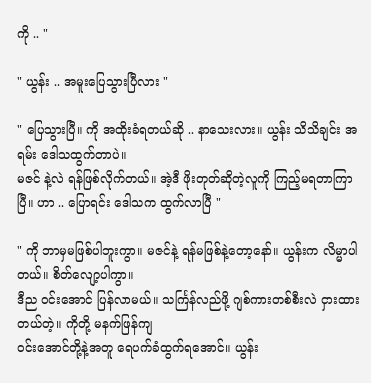ကို .. "

" ယွန်း .. အမူးပြေသွားပြီလား "

" ပြေသွားပြီ။ ကို အထိုးခံရတယ်ဆို .. နာသေးလား။ ယွန်း သိသိချင်း အရမ်း ဒေါသထွက်တာပဲ။
မဇင် နဲ့လဲ ရန်ဖြစ်လိုက်တယ်။ အဲ့ဒီ ဖိုးတုတ်ဆိုတဲ့လူကို ကြည့်မရတာကြာပြီ။ ဟာ .. ပြောရင်း ဒေါသက ထွက်လာပြီ "

" ကို ဘာမှမဖြစ်ပါဘူးကွာ။ မဇင်နဲ့ ရန်မဖြစ်နဲ့တော့နော်။ ယွန်းက လိမ္မာပါတယ်။ စိတ်လျော့ပါကွာ။
ဒီည ဝင်းအောင် ပြန်လာမယ်။ သင်္ကြန်လည်ဖို့ ဂျစ်ကားတစ်စီးလဲ ငှားထားတယ်တဲ့။ ကိုတို့ မနက်ဖြန်ကျ
ဝင်းအောင်တို့နဲ့အတူ ရေပက်ခံထွက်ရအောင်။ ယွန်း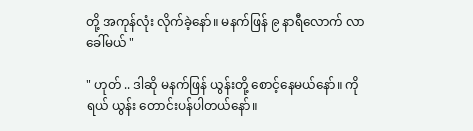တို့ အကုန်လုံး လိုက်ခဲ့နော်။ မနက်ဖြန် ၉ နာရီလောက် လာခေါ်မယ် "

" ဟုတ် .. ဒါဆို မနက်ဖြန် ယွန်းတို့ စောင့်နေမယ်နော်။ ကိုရယ် ယွန်း တောင်းပန်ပါတယ်နော်။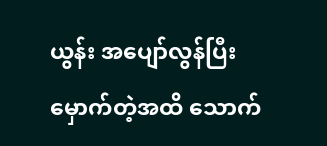ယွန်း အပျော်လွန်ပြီး မှောက်တဲ့အထိ သောက်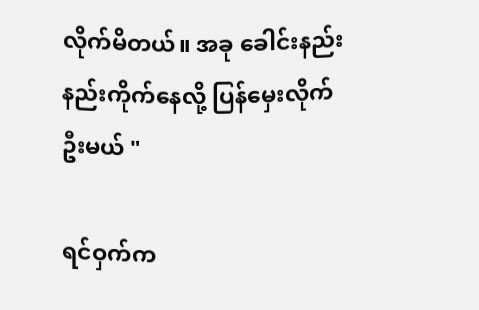လိုက်မိတယ်။ အခု ခေါင်းနည်းနည်းကိုက်နေလို့ ပြန်မှေးလိုက်ဦးမယ် "

ရင်ဝှက်က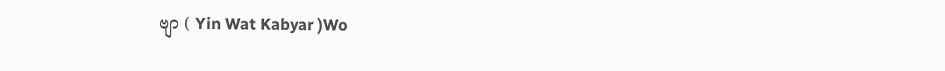ဗျာ ( Yin Wat Kabyar )Wo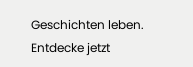Geschichten leben. Entdecke jetzt